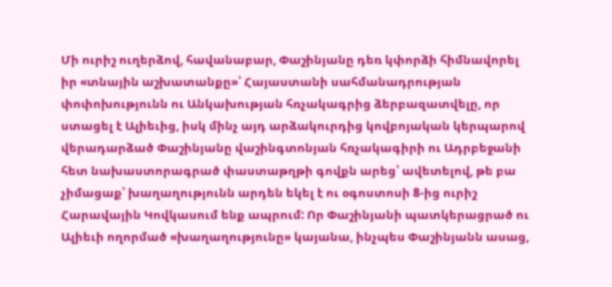Մի ուրիշ ուղերձով, հավանաբար, Փաշինյանը դեռ կփորձի հիմնավորել իր «տնային աշխատանքը»՝ Հայաստանի սահմանադրության փոփոխությունն ու Անկախության հռչակագրից ձերբազատվելը, որ ստացել է Ալիեւից, իսկ մինչ այդ արձակուրդից կովբոյական կերպարով վերադարձած Փաշինյանը վաշինգտոնյան հռչակագիրի ու Ադրբեջանի հետ նախաստորագրած փաստաթղթի գովքն արեց՝ ավետելով, թե բա չիմացաք՝ խաղաղությունն արդեն եկել է ու օգոստոսի 8-ից ուրիշ Հարավային Կովկասում ենք ապրում: Որ Փաշինյանի պատկերացրած ու Ալիեւի ողորմած «խաղաղությունը» կայանա, ինչպես Փաշինյանն ասաց,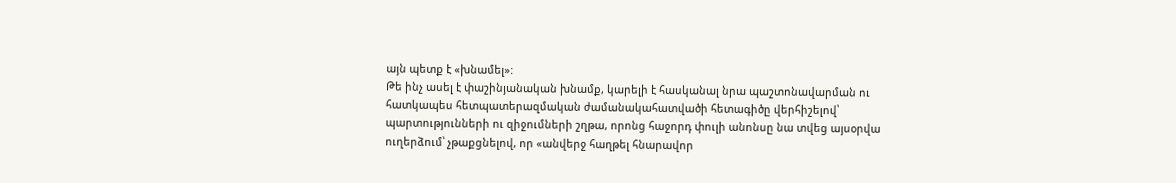այն պետք է «խնամել»:
Թե ինչ ասել է փաշինյանական խնամք, կարելի է հասկանալ նրա պաշտոնավարման ու հատկապես հետպատերազմական ժամանակահատվածի հետագիծը վերհիշելով՝ պարտությունների ու զիջումների շղթա, որոնց հաջորդ փուլի անոնսը նա տվեց այսօրվա ուղերձում՝ չթաքցնելով, որ «անվերջ հաղթել հնարավոր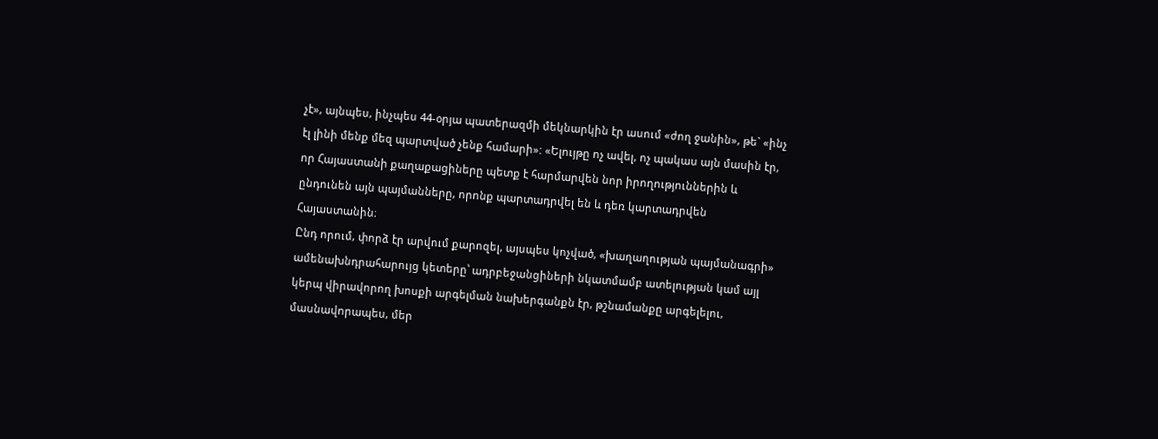չէ», այնպես, ինչպես 44-օրյա պատերազմի մեկնարկին էր ասում «ժող ջանին», թե` «ինչ էլ լինի մենք մեզ պարտված չենք համարի»: «Ելույթը ոչ ավել, ոչ պակաս այն մասին էր, որ Հայաստանի քաղաքացիները պետք է հարմարվեն նոր իրողություններին և ընդունեն այն պայմանները, որոնք պարտադրվել են և դեռ կարտադրվեն Հայաստանին։
Ընդ որում, փորձ էր արվում քարոզել, այսպես կոչված, «խաղաղության պայմանագրի» ամենախնդրահարույց կետերը՝ ադրբեջանցիների նկատմամբ ատելության կամ այլ կերպ վիրավորող խոսքի արգելման նախերգանքն էր, թշնամանքը արգելելու, մասնավորապես, մեր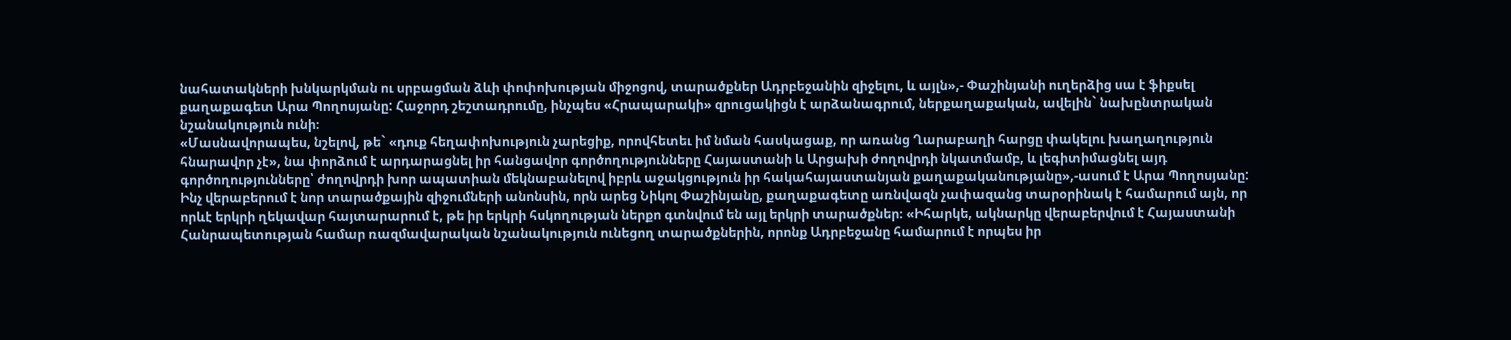նահատակների խնկարկման ու սրբացման ձևի փոփոխության միջոցով, տարածքներ Ադրբեջանին զիջելու, և այլն»,- Փաշինյանի ուղերձից սա է ֆիքսել քաղաքագետ Արա Պողոսյանը: Հաջորդ շեշտադրումը, ինչպես «Հրապարակի» զրուցակիցն է արձանագրում, ներքաղաքական, ավելին` նախընտրական նշանակություն ունի։
«Մասնավորապես, նշելով, թե` «դուք հեղափոխություն չարեցիք, որովհետեւ իմ նման հասկացաք, որ առանց Ղարաբաղի հարցը փակելու խաղաղություն հնարավոր չէ», նա փորձում է արդարացնել իր հանցավոր գործողությունները Հայաստանի և Արցախի ժողովրդի նկատմամբ, և լեգիտիմացնել այդ գործողությունները՝ ժողովրդի խոր ապատիան մեկնաբանելով իբրև աջակցություն իր հակահայաստանյան քաղաքականությանը»,-ասում է Արա Պողոսյանը:
Ինչ վերաբերում է նոր տարածքային զիջումների անոնսին, որն արեց Նիկոլ Փաշինյանը, քաղաքագետը առնվազն չափազանց տարօրինակ է համարում այն, որ որևէ երկրի ղեկավար հայտարարում է, թե իր երկրի հսկողության ներքո գտնվում են այլ երկրի տարածքներ։ «Իհարկե, ակնարկը վերաբերվում է Հայաստանի Հանրապետության համար ռազմավարական նշանակություն ունեցող տարածքներին, որոնք Ադրբեջանը համարում է որպես իր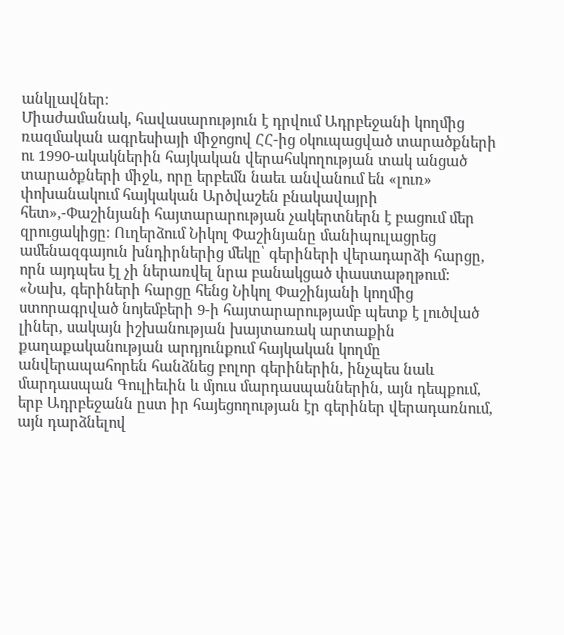անկլավներ։
Միաժամանակ, հավասարություն է դրվում Ադրբեջանի կողմից ռազմական ագրեսիայի միջոցով ՀՀ-ից օկուպացված տարածքների ու 1990-ակակներին հայկական վերահսկողության տակ անցած տարածքների միջև, որը երբեմն նաեւ անվանում են «լուռ» փոխանակում հայկական Արծվաշեն բնակավայրի հետ»,-Փաշինյանի հայտարարության չակերտներն է բացում մեր զրուցակիցը։ Ուղերձում Նիկոլ Փաշինյանը մանիպուլացրեց ամենազգայուն խնդիրներից մեկը՝ գերիների վերադարձի հարցը, որն այդպես էլ չի ներառվել նրա բանակցած փաստաթղթում:
«Նախ, գերիների հարցը հենց Նիկոլ Փաշինյանի կողմից ստորագրված նոյեմբերի 9-ի հայտարարությամբ պետք է լուծված լիներ, սակայն իշխանության խայտառակ արտաքին քաղաքականության արդյունքում հայկական կողմը անվերապահորեն հանձնեց բոլոր գերիներին, ինչպես նաև մարդասպան Գուլիեւին և մյուս մարդասպաններին, այն դեպքում, երբ Ադրբեջանն ըստ իր հայեցողության էր գերիներ վերադառնում, այն դարձնելով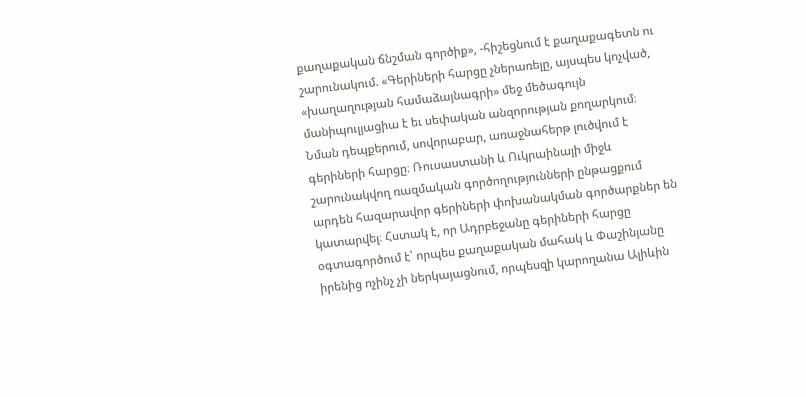քաղաքական ճնշման գործիք», -հիշեցնում է քաղաքագետն ու շարունակում. «Գերիների հարցը չներառելը, այսպես կոչված, «խաղաղության համաձայնագրի» մեջ մեծագույն մանիպուլյացիա է եւ սեփական անզորության քողարկում։
Նման դեպքերում, սովորաբար, առաջնահերթ լուծվում է գերիների հարցը։ Ռուսաստանի և Ուկրաինայի միջև շարունակվող ռազմական գործողությունների ընթացքում արդեն հազարավոր գերիների փոխանակման գործարքներ են կատարվել։ Հստակ է, որ Ադրբեջանը գերիների հարցը օգտագործում է՝ որպես քաղաքական մահակ և Փաշինյանը իրենից ոչինչ չի ներկայացնում, որպեսզի կարողանա Ալիևին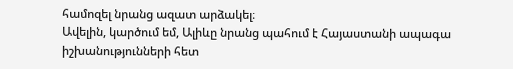համոզել նրանց ազատ արձակել։
Ավելին, կարծում եմ, Ալիևը նրանց պահում է Հայաստանի ապագա իշխանությունների հետ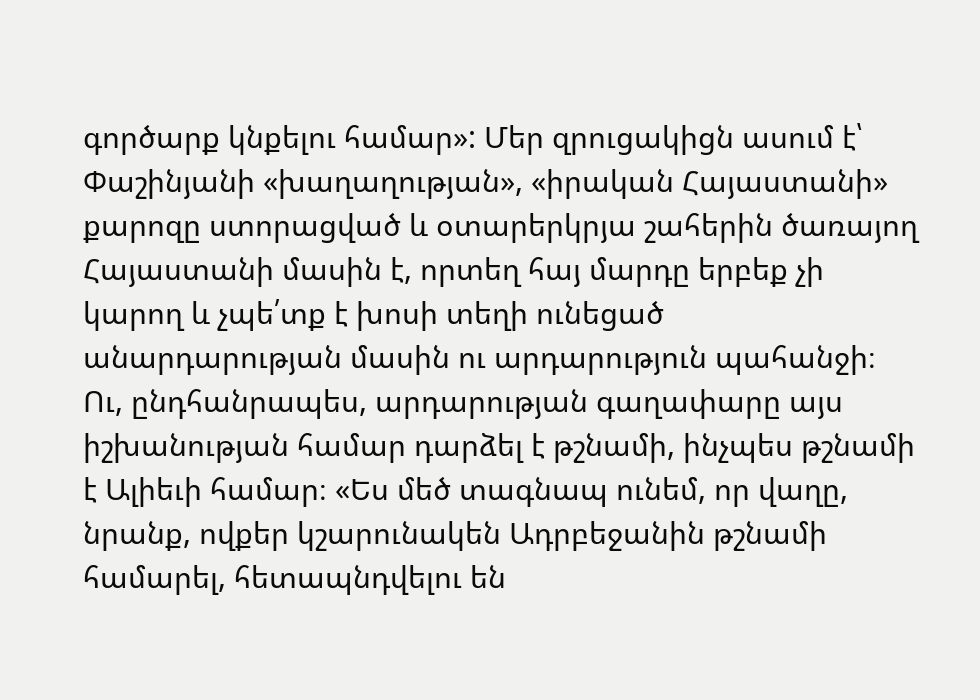գործարք կնքելու համար»: Մեր զրուցակիցն ասում է՝ Փաշինյանի «խաղաղության», «իրական Հայաստանի» քարոզը ստորացված և օտարերկրյա շահերին ծառայող Հայաստանի մասին է, որտեղ հայ մարդը երբեք չի կարող և չպե՛տք է խոսի տեղի ունեցած անարդարության մասին ու արդարություն պահանջի։
Ու, ընդհանրապես, արդարության գաղափարը այս իշխանության համար դարձել է թշնամի, ինչպես թշնամի է Ալիեւի համար։ «Ես մեծ տագնապ ունեմ, որ վաղը, նրանք, ովքեր կշարունակեն Ադրբեջանին թշնամի համարել, հետապնդվելու են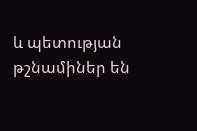և պետության թշնամիներ են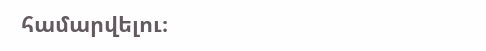համարվելու։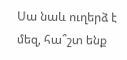Սա նաև ուղերձ է մեզ, հա՞շտ ենք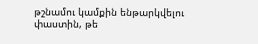թշնամու կամքին ենթարկվելու փաստին, թե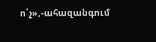ո՛չ»,-ահազանգում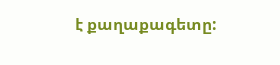է քաղաքագետը: